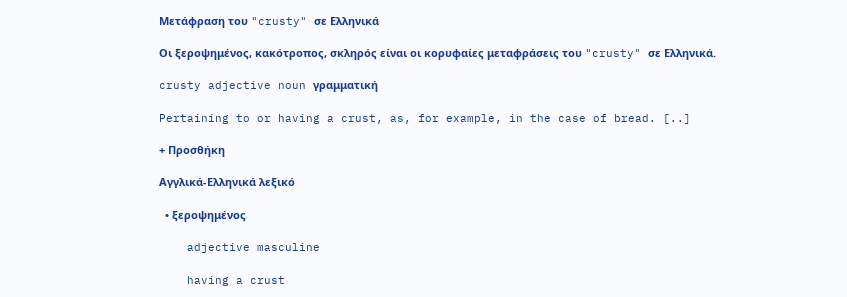Μετάφραση του "crusty" σε Ελληνικά

Οι ξεροψημένος, κακότροπος, σκληρός είναι οι κορυφαίες μεταφράσεις του "crusty" σε Ελληνικά.

crusty adjective noun γραμματική

Pertaining to or having a crust, as, for example, in the case of bread. [..]

+ Προσθήκη

Αγγλικά-Ελληνικά λεξικό

  • ξεροψημένος

    adjective masculine

    having a crust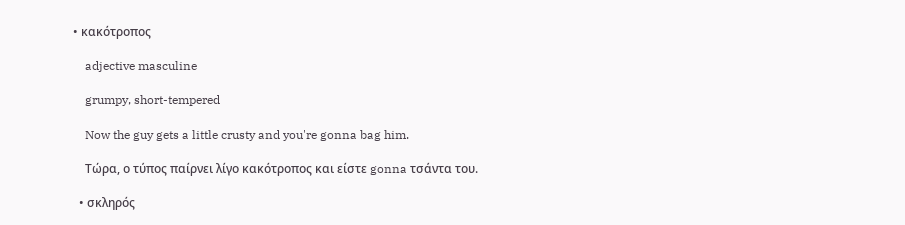• κακότροπος

    adjective masculine

    grumpy, short-tempered

    Now the guy gets a little crusty and you're gonna bag him.

    Τώρα, ο τύπος παίρνει λίγο κακότροπος και είστε gonna τσάντα του.

  • σκληρός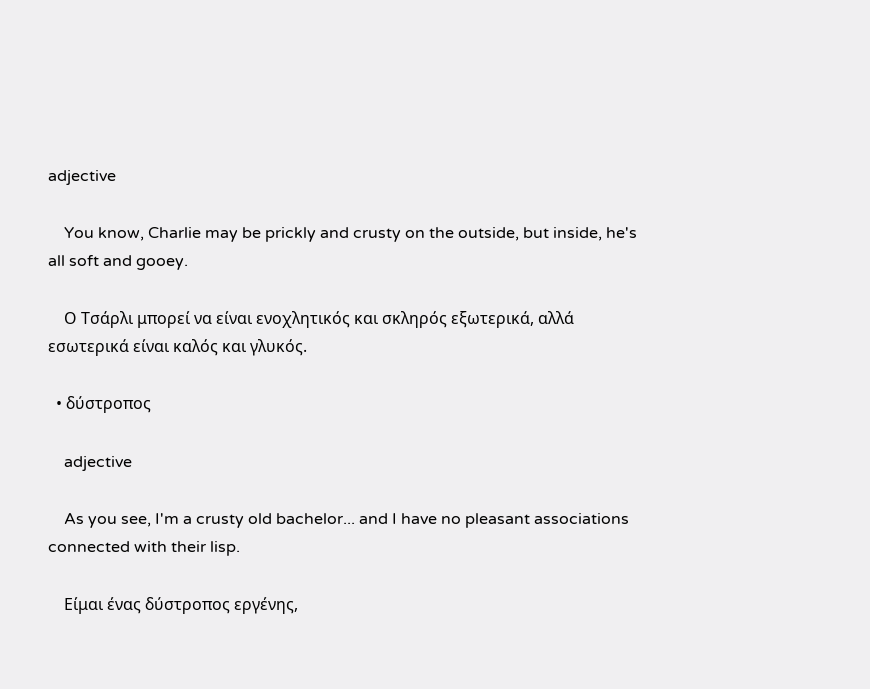adjective

    You know, Charlie may be prickly and crusty on the outside, but inside, he's all soft and gooey.

    Ο Τσάρλι μπορεί να είναι ενοχλητικός και σκληρός εξωτερικά, αλλά εσωτερικά είναι καλός και γλυκός.

  • δύστροπος

    adjective

    As you see, I'm a crusty old bachelor... and I have no pleasant associations connected with their lisp.

    Είμαι ένας δύστροπος εργένης,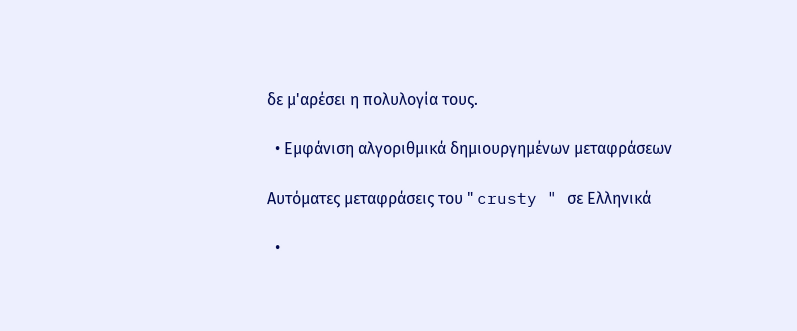δε μ'αρέσει η πολυλογία τους.

  • Εμφάνιση αλγοριθμικά δημιουργημένων μεταφράσεων

Αυτόματες μεταφράσεις του " crusty " σε Ελληνικά

  •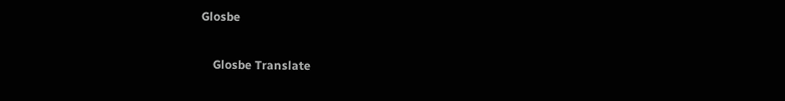Glosbe

    Glosbe Translate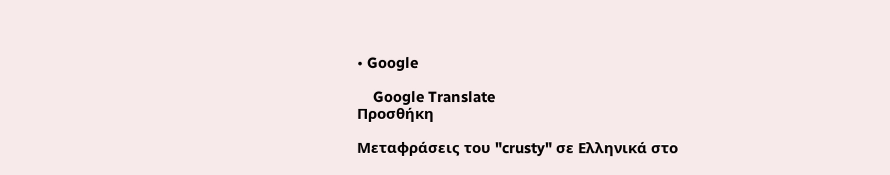• Google

    Google Translate
Προσθήκη

Μεταφράσεις του "crusty" σε Ελληνικά στο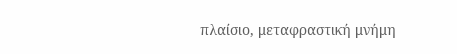πλαίσιο, μεταφραστική μνήμη